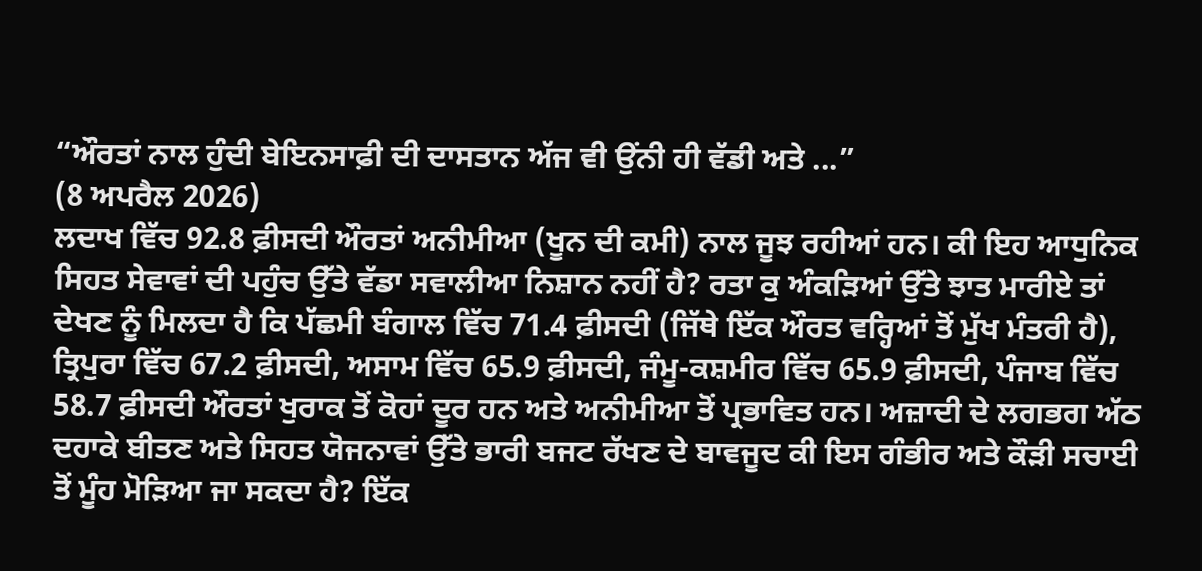“ਔਰਤਾਂ ਨਾਲ ਹੁੰਦੀ ਬੇਇਨਸਾਫ਼ੀ ਦੀ ਦਾਸਤਾਨ ਅੱਜ ਵੀ ਉਂਨੀ ਹੀ ਵੱਡੀ ਅਤੇ ...”
(8 ਅਪਰੈਲ 2026)
ਲਦਾਖ ਵਿੱਚ 92.8 ਫ਼ੀਸਦੀ ਔਰਤਾਂ ਅਨੀਮੀਆ (ਖੂਨ ਦੀ ਕਮੀ) ਨਾਲ ਜੂਝ ਰਹੀਆਂ ਹਨ। ਕੀ ਇਹ ਆਧੁਨਿਕ ਸਿਹਤ ਸੇਵਾਵਾਂ ਦੀ ਪਹੁੰਚ ਉੱਤੇ ਵੱਡਾ ਸਵਾਲੀਆ ਨਿਸ਼ਾਨ ਨਹੀਂ ਹੈ? ਰਤਾ ਕੁ ਅੰਕੜਿਆਂ ਉੱਤੇ ਝਾਤ ਮਾਰੀਏ ਤਾਂ ਦੇਖਣ ਨੂੰ ਮਿਲਦਾ ਹੈ ਕਿ ਪੱਛਮੀ ਬੰਗਾਲ ਵਿੱਚ 71.4 ਫ਼ੀਸਦੀ (ਜਿੱਥੇ ਇੱਕ ਔਰਤ ਵਰ੍ਹਿਆਂ ਤੋਂ ਮੁੱਖ ਮੰਤਰੀ ਹੈ), ਤ੍ਰਿਪੁਰਾ ਵਿੱਚ 67.2 ਫ਼ੀਸਦੀ, ਅਸਾਮ ਵਿੱਚ 65.9 ਫ਼ੀਸਦੀ, ਜੰਮੂ-ਕਸ਼ਮੀਰ ਵਿੱਚ 65.9 ਫ਼ੀਸਦੀ, ਪੰਜਾਬ ਵਿੱਚ 58.7 ਫ਼ੀਸਦੀ ਔਰਤਾਂ ਖੁਰਾਕ ਤੋਂ ਕੋਹਾਂ ਦੂਰ ਹਨ ਅਤੇ ਅਨੀਮੀਆ ਤੋਂ ਪ੍ਰਭਾਵਿਤ ਹਨ। ਅਜ਼ਾਦੀ ਦੇ ਲਗਭਗ ਅੱਠ ਦਹਾਕੇ ਬੀਤਣ ਅਤੇ ਸਿਹਤ ਯੋਜਨਾਵਾਂ ਉੱਤੇ ਭਾਰੀ ਬਜਟ ਰੱਖਣ ਦੇ ਬਾਵਜੂਦ ਕੀ ਇਸ ਗੰਭੀਰ ਅਤੇ ਕੌੜੀ ਸਚਾਈ ਤੋਂ ਮੂੰਹ ਮੋੜਿਆ ਜਾ ਸਕਦਾ ਹੈ? ਇੱਕ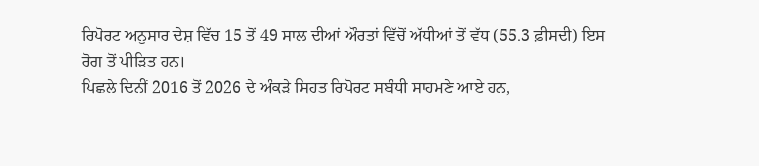ਰਿਪੋਰਟ ਅਨੁਸਾਰ ਦੇਸ਼ ਵਿੱਚ 15 ਤੋਂ 49 ਸਾਲ ਦੀਆਂ ਔਰਤਾਂ ਵਿੱਚੋਂ ਅੱਧੀਆਂ ਤੋਂ ਵੱਧ (55.3 ਫ਼ੀਸਦੀ) ਇਸ ਰੋਗ ਤੋਂ ਪੀੜਿਤ ਹਨ।
ਪਿਛਲੇ ਦਿਨੀਂ 2016 ਤੋਂ 2026 ਦੇ ਅੰਕੜੇ ਸਿਹਤ ਰਿਪੋਰਟ ਸਬੰਧੀ ਸਾਹਮਣੇ ਆਏ ਹਨ,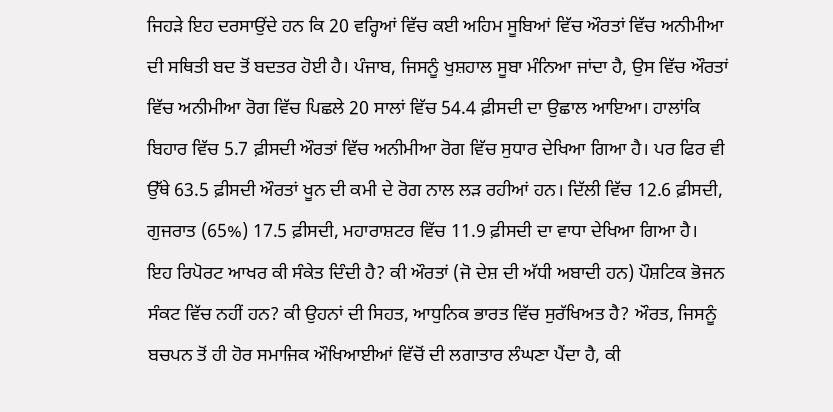ਜਿਹੜੇ ਇਹ ਦਰਸਾਉਂਦੇ ਹਨ ਕਿ 20 ਵਰ੍ਹਿਆਂ ਵਿੱਚ ਕਈ ਅਹਿਮ ਸੂਬਿਆਂ ਵਿੱਚ ਔਰਤਾਂ ਵਿੱਚ ਅਨੀਮੀਆ ਦੀ ਸਥਿਤੀ ਬਦ ਤੋਂ ਬਦਤਰ ਹੋਈ ਹੈ। ਪੰਜਾਬ, ਜਿਸਨੂੰ ਖੁਸ਼ਹਾਲ ਸੂਬਾ ਮੰਨਿਆ ਜਾਂਦਾ ਹੈ, ਉਸ ਵਿੱਚ ਔਰਤਾਂ ਵਿੱਚ ਅਨੀਮੀਆ ਰੋਗ ਵਿੱਚ ਪਿਛਲੇ 20 ਸਾਲਾਂ ਵਿੱਚ 54.4 ਫ਼ੀਸਦੀ ਦਾ ਉਛਾਲ ਆਇਆ। ਹਾਲਾਂਕਿ ਬਿਹਾਰ ਵਿੱਚ 5.7 ਫ਼ੀਸਦੀ ਔਰਤਾਂ ਵਿੱਚ ਅਨੀਮੀਆ ਰੋਗ ਵਿੱਚ ਸੁਧਾਰ ਦੇਖਿਆ ਗਿਆ ਹੈ। ਪਰ ਫਿਰ ਵੀ ਉੱਥੇ 63.5 ਫ਼ੀਸਦੀ ਔਰਤਾਂ ਖੂਨ ਦੀ ਕਮੀ ਦੇ ਰੋਗ ਨਾਲ ਲੜ ਰਹੀਆਂ ਹਨ। ਦਿੱਲੀ ਵਿੱਚ 12.6 ਫ਼ੀਸਦੀ, ਗੁਜਰਾਤ (65%) 17.5 ਫ਼ੀਸਦੀ, ਮਹਾਰਾਸ਼ਟਰ ਵਿੱਚ 11.9 ਫ਼ੀਸਦੀ ਦਾ ਵਾਧਾ ਦੇਖਿਆ ਗਿਆ ਹੈ।
ਇਹ ਰਿਪੋਰਟ ਆਖਰ ਕੀ ਸੰਕੇਤ ਦਿੰਦੀ ਹੈ? ਕੀ ਔਰਤਾਂ (ਜੋ ਦੇਸ਼ ਦੀ ਅੱਧੀ ਅਬਾਦੀ ਹਨ) ਪੌਸ਼ਟਿਕ ਭੋਜਨ ਸੰਕਟ ਵਿੱਚ ਨਹੀਂ ਹਨ? ਕੀ ਉਹਨਾਂ ਦੀ ਸਿਹਤ, ਆਧੁਨਿਕ ਭਾਰਤ ਵਿੱਚ ਸੁਰੱਖਿਅਤ ਹੈ? ਔਰਤ, ਜਿਸਨੂੰ ਬਚਪਨ ਤੋਂ ਹੀ ਹੋਰ ਸਮਾਜਿਕ ਔਖਿਆਈਆਂ ਵਿੱਚੋਂ ਦੀ ਲਗਾਤਾਰ ਲੰਘਣਾ ਪੈਂਦਾ ਹੈ, ਕੀ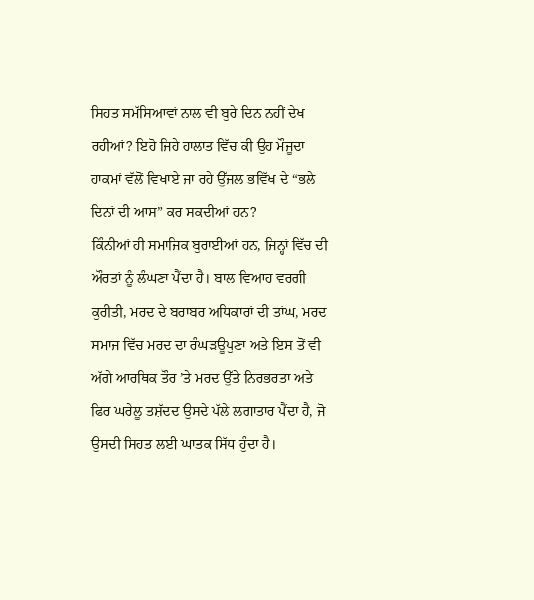ਸਿਹਤ ਸਮੱਸਿਆਵਾਂ ਨਾਲ ਵੀ ਬੁਰੇ ਦਿਨ ਨਹੀਂ ਦੇਖ ਰਹੀਆਂ? ਇਹੋ ਜਿਹੇ ਹਾਲਾਤ ਵਿੱਚ ਕੀ ਉਹ ਮੌਜੂਦਾ ਹਾਕਮਾਂ ਵੱਲੋਂ ਵਿਖਾਏ ਜਾ ਰਹੇ ਉੱਜਲ ਭਵਿੱਖ ਦੇ “ਭਲੇ ਦਿਨਾਂ ਦੀ ਆਸ” ਕਰ ਸਕਦੀਆਂ ਹਨ?
ਕਿੰਨੀਆਂ ਹੀ ਸਮਾਜਿਕ ਬੁਰਾਈਆਂ ਹਨ, ਜਿਨ੍ਹਾਂ ਵਿੱਚ ਦੀ ਔਰਤਾਂ ਨੂੰ ਲੰਘਣਾ ਪੈਂਦਾ ਹੈ। ਬਾਲ ਵਿਆਹ ਵਰਗੀ ਕੁਰੀਤੀ, ਮਰਦ ਦੇ ਬਰਾਬਰ ਅਧਿਕਾਰਾਂ ਦੀ ਤਾਂਘ, ਮਰਦ ਸਮਾਜ ਵਿੱਚ ਮਰਦ ਦਾ ਰੰਘੜਊਪੁਣਾ ਅਤੇ ਇਸ ਤੋਂ ਵੀ ਅੱਗੇ ਆਰਥਿਕ ਤੌਰ ’ਤੇ ਮਰਦ ਉੱਤੇ ਨਿਰਭਰਤਾ ਅਤੇ ਫਿਰ ਘਰੇਲੂ ਤਸ਼ੱਦਦ ਉਸਦੇ ਪੱਲੇ ਲਗਾਤਾਰ ਪੈਂਦਾ ਹੈ, ਜੋ ਉਸਦੀ ਸਿਹਤ ਲਈ ਘਾਤਕ ਸਿੱਧ ਹੁੰਦਾ ਹੈ।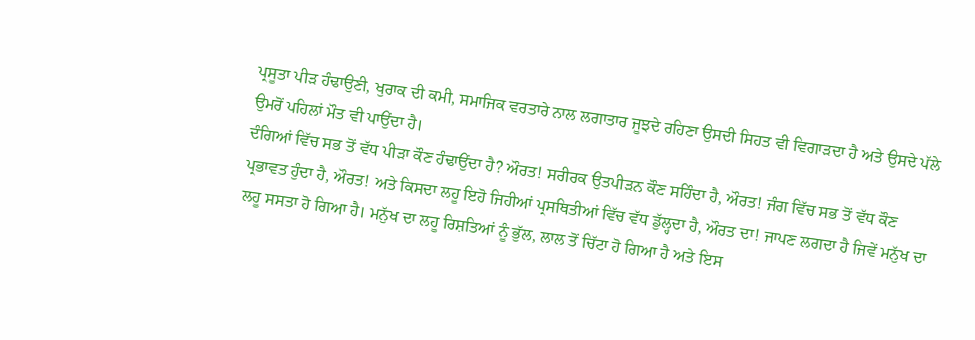ਪ੍ਰਸੂਤਾ ਪੀੜ ਹੰਢਾਉਣੀ, ਖੁਰਾਕ ਦੀ ਕਮੀ, ਸਮਾਜਿਕ ਵਰਤਾਰੇ ਨਾਲ ਲਗਾਤਾਰ ਜੂਝਦੇ ਰਹਿਣਾ ਉਸਦੀ ਸਿਹਤ ਵੀ ਵਿਗਾੜਦਾ ਹੈ ਅਤੇ ਉਸਦੇ ਪੱਲੇ ਉਮਰੋਂ ਪਹਿਲਾਂ ਮੌਤ ਵੀ ਪਾਉਂਦਾ ਹੈ।
ਦੰਗਿਆਂ ਵਿੱਚ ਸਭ ਤੋਂ ਵੱਧ ਪੀੜਾ ਕੌਣ ਹੰਢਾਉਂਦਾ ਹੈ? ਔਰਤ! ਸਰੀਰਕ ਉਤਪੀੜਨ ਕੌਣ ਸਹਿੰਦਾ ਹੈ, ਔਰਤ! ਜੰਗ ਵਿੱਚ ਸਭ ਤੋਂ ਵੱਧ ਕੌਣ ਪ੍ਰਭਾਵਤ ਹੁੰਦਾ ਹੈ, ਔਰਤ! ਅਤੇ ਕਿਸਦਾ ਲਹੂ ਇਹੋ ਜਿਹੀਆਂ ਪ੍ਰਸਥਿਤੀਆਂ ਵਿੱਚ ਵੱਧ ਡੁੱਲ੍ਹਦਾ ਹੈ, ਔਰਤ ਦਾ! ਜਾਪਣ ਲਗਦਾ ਹੈ ਜਿਵੇਂ ਮਨੁੱਖ ਦਾ ਲਹੂ ਸਸਤਾ ਹੋ ਗਿਆ ਹੈ। ਮਨੁੱਖ ਦਾ ਲਹੂ ਰਿਸ਼ਤਿਆਂ ਨੂੰ ਭੁੱਲ, ਲਾਲ ਤੋਂ ਚਿੱਟਾ ਹੋ ਗਿਆ ਹੈ ਅਤੇ ਇਸ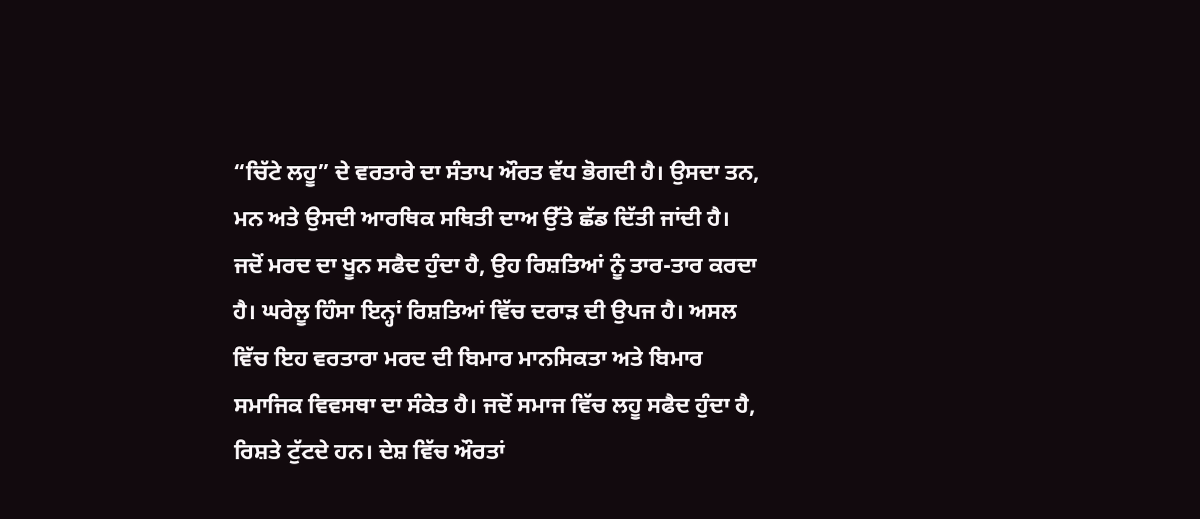“ਚਿੱਟੇ ਲਹੂ” ਦੇ ਵਰਤਾਰੇ ਦਾ ਸੰਤਾਪ ਔਰਤ ਵੱਧ ਭੋਗਦੀ ਹੈ। ਉਸਦਾ ਤਨ, ਮਨ ਅਤੇ ਉਸਦੀ ਆਰਥਿਕ ਸਥਿਤੀ ਦਾਅ ਉੱਤੇ ਛੱਡ ਦਿੱਤੀ ਜਾਂਦੀ ਹੈ।
ਜਦੋਂ ਮਰਦ ਦਾ ਖੂਨ ਸਫੈਦ ਹੁੰਦਾ ਹੈ, ਉਹ ਰਿਸ਼ਤਿਆਂ ਨੂੰ ਤਾਰ-ਤਾਰ ਕਰਦਾ ਹੈ। ਘਰੇਲੂ ਹਿੰਸਾ ਇਨ੍ਹਾਂ ਰਿਸ਼ਤਿਆਂ ਵਿੱਚ ਦਰਾੜ ਦੀ ਉਪਜ ਹੈ। ਅਸਲ ਵਿੱਚ ਇਹ ਵਰਤਾਰਾ ਮਰਦ ਦੀ ਬਿਮਾਰ ਮਾਨਸਿਕਤਾ ਅਤੇ ਬਿਮਾਰ ਸਮਾਜਿਕ ਵਿਵਸਥਾ ਦਾ ਸੰਕੇਤ ਹੈ। ਜਦੋਂ ਸਮਾਜ ਵਿੱਚ ਲਹੂ ਸਫੈਦ ਹੁੰਦਾ ਹੈ, ਰਿਸ਼ਤੇ ਟੁੱਟਦੇ ਹਨ। ਦੇਸ਼ ਵਿੱਚ ਔਰਤਾਂ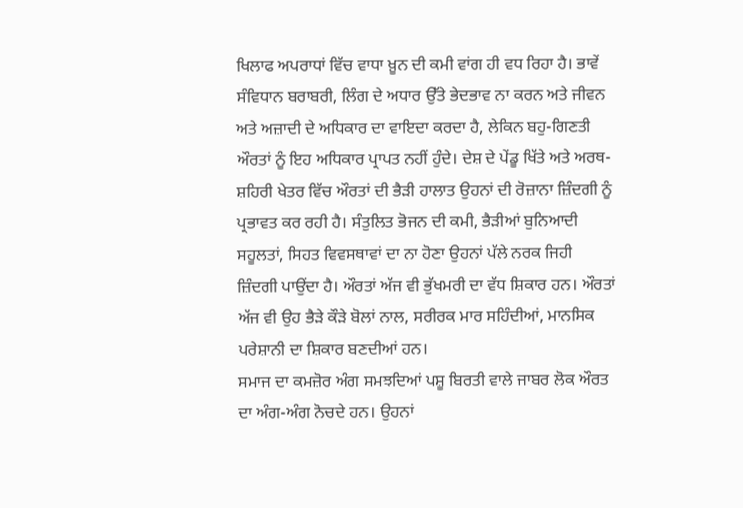ਖਿਲਾਫ ਅਪਰਾਧਾਂ ਵਿੱਚ ਵਾਧਾ ਖ਼ੂਨ ਦੀ ਕਮੀ ਵਾਂਗ ਹੀ ਵਧ ਰਿਹਾ ਹੈ। ਭਾਵੇਂ ਸੰਵਿਧਾਨ ਬਰਾਬਰੀ, ਲਿੰਗ ਦੇ ਅਧਾਰ ਉੱਤੇ ਭੇਦਭਾਵ ਨਾ ਕਰਨ ਅਤੇ ਜੀਵਨ ਅਤੇ ਅਜ਼ਾਦੀ ਦੇ ਅਧਿਕਾਰ ਦਾ ਵਾਇਦਾ ਕਰਦਾ ਹੈ, ਲੇਕਿਨ ਬਹੁ-ਗਿਣਤੀ ਔਰਤਾਂ ਨੂੰ ਇਹ ਅਧਿਕਾਰ ਪ੍ਰਾਪਤ ਨਹੀਂ ਹੁੰਦੇ। ਦੇਸ਼ ਦੇ ਪੇਂਡੂ ਖਿੱਤੇ ਅਤੇ ਅਰਥ-ਸ਼ਹਿਰੀ ਖੇਤਰ ਵਿੱਚ ਔਰਤਾਂ ਦੀ ਭੈੜੀ ਹਾਲਾਤ ਉਹਨਾਂ ਦੀ ਰੋਜ਼ਾਨਾ ਜ਼ਿੰਦਗੀ ਨੂੰ ਪ੍ਰਭਾਵਤ ਕਰ ਰਹੀ ਹੈ। ਸੰਤੁਲਿਤ ਭੋਜਨ ਦੀ ਕਮੀ, ਭੈੜੀਆਂ ਬੁਨਿਆਦੀ ਸਹੂਲਤਾਂ, ਸਿਹਤ ਵਿਵਸਥਾਵਾਂ ਦਾ ਨਾ ਹੋਣਾ ਉਹਨਾਂ ਪੱਲੇ ਨਰਕ ਜਿਹੀ ਜ਼ਿੰਦਗੀ ਪਾਉਂਦਾ ਹੈ। ਔਰਤਾਂ ਅੱਜ ਵੀ ਭੁੱਖਮਰੀ ਦਾ ਵੱਧ ਸ਼ਿਕਾਰ ਹਨ। ਔਰਤਾਂ ਅੱਜ ਵੀ ਉਹ ਭੈੜੇ ਕੌੜੇ ਬੋਲਾਂ ਨਾਲ, ਸਰੀਰਕ ਮਾਰ ਸਹਿੰਦੀਆਂ, ਮਾਨਸਿਕ ਪਰੇਸ਼ਾਨੀ ਦਾ ਸ਼ਿਕਾਰ ਬਣਦੀਆਂ ਹਨ।
ਸਮਾਜ ਦਾ ਕਮਜ਼ੋਰ ਅੰਗ ਸਮਝਦਿਆਂ ਪਸ਼ੂ ਬਿਰਤੀ ਵਾਲੇ ਜਾਬਰ ਲੋਕ ਔਰਤ ਦਾ ਅੰਗ-ਅੰਗ ਨੋਚਦੇ ਹਨ। ਉਹਨਾਂ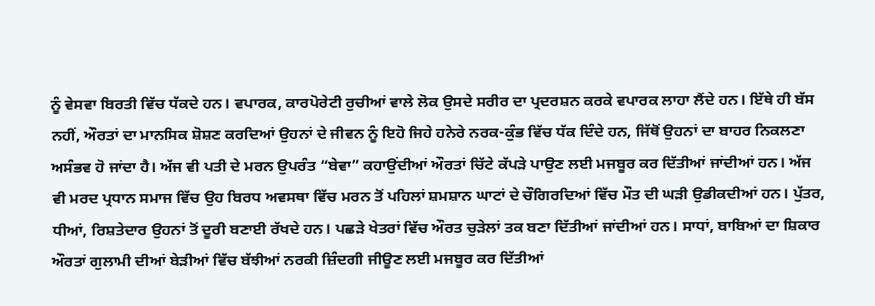ਨੂੰ ਵੇਸਵਾ ਬਿਰਤੀ ਵਿੱਚ ਧੱਕਦੇ ਹਨ। ਵਪਾਰਕ, ਕਾਰਪੋਰੇਟੀ ਰੁਚੀਆਂ ਵਾਲੇ ਲੋਕ ਉਸਦੇ ਸਰੀਰ ਦਾ ਪ੍ਰਦਰਸ਼ਨ ਕਰਕੇ ਵਪਾਰਕ ਲਾਹਾ ਲੈਂਦੇ ਹਨ। ਇੱਥੇ ਹੀ ਬੱਸ ਨਹੀਂ, ਔਰਤਾਂ ਦਾ ਮਾਨਸਿਕ ਸ਼ੋਸ਼ਣ ਕਰਦਿਆਂ ਉਹਨਾਂ ਦੇ ਜੀਵਨ ਨੂੰ ਇਹੋ ਜਿਹੇ ਹਨੇਰੇ ਨਰਕ-ਕੁੰਭ ਵਿੱਚ ਧੱਕ ਦਿੰਦੇ ਹਨ, ਜਿੱਥੋਂ ਉਹਨਾਂ ਦਾ ਬਾਹਰ ਨਿਕਲਣਾ ਅਸੰਭਵ ਹੋ ਜਾਂਦਾ ਹੈ। ਅੱਜ ਵੀ ਪਤੀ ਦੇ ਮਰਨ ਉਪਰੰਤ “ਬੇਵਾ” ਕਹਾਉਂਦੀਆਂ ਔਰਤਾਂ ਚਿੱਟੇ ਕੱਪੜੇ ਪਾਉਣ ਲਈ ਮਜਬੂਰ ਕਰ ਦਿੱਤੀਆਂ ਜਾਂਦੀਆਂ ਹਨ। ਅੱਜ ਵੀ ਮਰਦ ਪ੍ਰਧਾਨ ਸਮਾਜ ਵਿੱਚ ਉਹ ਬਿਰਧ ਅਵਸਥਾ ਵਿੱਚ ਮਰਨ ਤੋਂ ਪਹਿਲਾਂ ਸ਼ਮਸ਼ਾਨ ਘਾਟਾਂ ਦੇ ਚੌਗਿਰਦਿਆਂ ਵਿੱਚ ਮੌਤ ਦੀ ਘੜੀ ਉਡੀਕਦੀਆਂ ਹਨ। ਪੁੱਤਰ, ਧੀਆਂ, ਰਿਸ਼ਤੇਦਾਰ ਉਹਨਾਂ ਤੋਂ ਦੂਰੀ ਬਣਾਈ ਰੱਖਦੇ ਹਨ। ਪਛੜੇ ਖੇਤਰਾਂ ਵਿੱਚ ਔਰਤ ਚੁੜੇਲਾਂ ਤਕ ਬਣਾ ਦਿੱਤੀਆਂ ਜਾਂਦੀਆਂ ਹਨ। ਸਾਧਾਂ, ਬਾਬਿਆਂ ਦਾ ਸ਼ਿਕਾਰ ਔਰਤਾਂ ਗੁਲਾਮੀ ਦੀਆਂ ਬੇੜੀਆਂ ਵਿੱਚ ਬੱਝੀਆਂ ਨਰਕੀ ਜ਼ਿੰਦਗੀ ਜੀਊਣ ਲਈ ਮਜਬੂਰ ਕਰ ਦਿੱਤੀਆਂ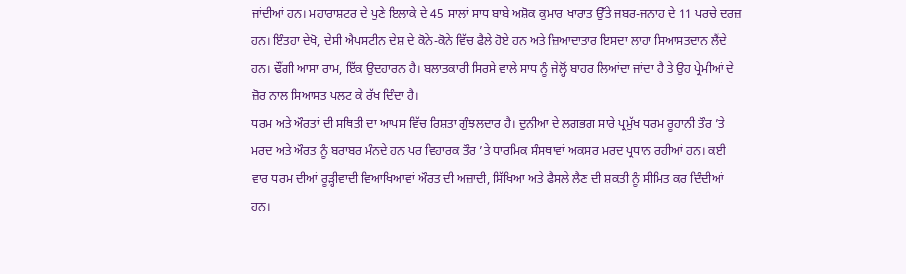ਜਾਂਦੀਆਂ ਹਨ। ਮਹਾਰਾਸ਼ਟਰ ਦੇ ਪੁਣੇ ਇਲਾਕੇ ਦੇ 45 ਸਾਲਾਂ ਸਾਧ ਬਾਬੇ ਅਸ਼ੋਕ ਕੁਮਾਰ ਖਾਰਾਤ ਉੱਤੇ ਜਬਰ-ਜਨਾਹ ਦੇ 11 ਪਰਚੇ ਦਰਜ਼ ਹਨ। ਇੰਤਹਾ ਦੇਖੋ, ਦੇਸੀ ਐਪਸਟੀਨ ਦੇਸ਼ ਦੇ ਕੋਨੇ-ਕੋਨੇ ਵਿੱਚ ਫੈਲੇ ਹੋਏ ਹਨ ਅਤੇ ਜ਼ਿਆਦਾਤਾਰ ਇਸਦਾ ਲਾਹਾ ਸਿਆਸਤਦਾਨ ਲੈਂਦੇ ਹਨ। ਢੌਂਗੀ ਆਸਾ ਰਾਮ, ਇੱਕ ਉਦਹਾਰਨ ਹੈ। ਬਲਾਤਕਾਰੀ ਸਿਰਸੇ ਵਾਲੇ ਸਾਧ ਨੂੰ ਜੇਲ੍ਹੋਂ ਬਾਹਰ ਲਿਆਂਦਾ ਜਾਂਦਾ ਹੈ ਤੇ ਉਹ ਪ੍ਰੇਮੀਆਂ ਦੇ ਜ਼ੋਰ ਨਾਲ ਸਿਆਸਤ ਪਲਟ ਕੇ ਰੱਖ ਦਿੰਦਾ ਹੈ।
ਧਰਮ ਅਤੇ ਔਰਤਾਂ ਦੀ ਸਥਿਤੀ ਦਾ ਆਪਸ ਵਿੱਚ ਰਿਸ਼ਤਾ ਗੁੰਝਲਦਾਰ ਹੈ। ਦੁਨੀਆ ਦੇ ਲਗਭਗ ਸਾਰੇ ਪ੍ਰਮੁੱਖ ਧਰਮ ਰੂਹਾਨੀ ਤੌਰ ’ਤੇ ਮਰਦ ਅਤੇ ਔਰਤ ਨੂੰ ਬਰਾਬਰ ਮੰਨਦੇ ਹਨ ਪਰ ਵਿਹਾਰਕ ਤੌਰ ’ਤੇ ਧਾਰਮਿਕ ਸੰਸਥਾਵਾਂ ਅਕਸਰ ਮਰਦ ਪ੍ਰਧਾਨ ਰਹੀਆਂ ਹਨ। ਕਈ ਵਾਰ ਧਰਮ ਦੀਆਂ ਰੂੜ੍ਹੀਵਾਦੀ ਵਿਆਖਿਆਵਾਂ ਔਰਤ ਦੀ ਅਜ਼ਾਦੀ, ਸਿੱਖਿਆ ਅਤੇ ਫੈਸਲੇ ਲੈਣ ਦੀ ਸ਼ਕਤੀ ਨੂੰ ਸੀਮਿਤ ਕਰ ਦਿੰਦੀਆਂ ਹਨ।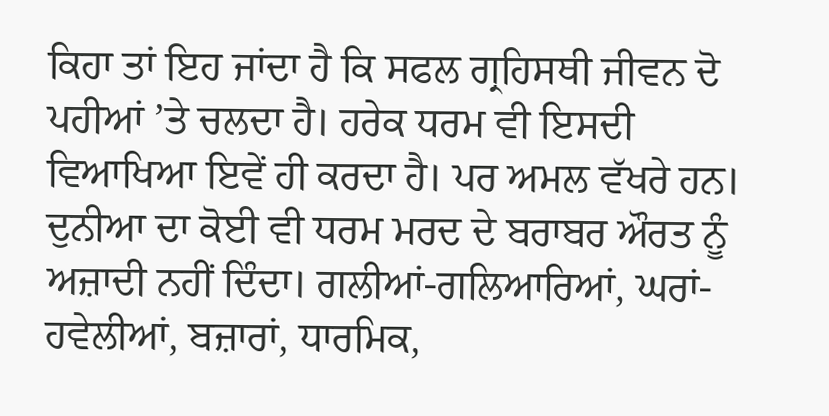ਕਿਹਾ ਤਾਂ ਇਹ ਜਾਂਦਾ ਹੈ ਕਿ ਸਫਲ ਗ੍ਰਹਿਸਥੀ ਜੀਵਨ ਦੋ ਪਹੀਆਂ ’ਤੇ ਚਲਦਾ ਹੈ। ਹਰੇਕ ਧਰਮ ਵੀ ਇਸਦੀ ਵਿਆਖਿਆ ਇਵੇਂ ਹੀ ਕਰਦਾ ਹੈ। ਪਰ ਅਮਲ ਵੱਖਰੇ ਹਨ। ਦੁਨੀਆ ਦਾ ਕੋਈ ਵੀ ਧਰਮ ਮਰਦ ਦੇ ਬਰਾਬਰ ਔਰਤ ਨੂੰ ਅਜ਼ਾਦੀ ਨਹੀਂ ਦਿੰਦਾ। ਗਲੀਆਂ-ਗਲਿਆਰਿਆਂ, ਘਰਾਂ-ਹਵੇਲੀਆਂ, ਬਜ਼ਾਰਾਂ, ਧਾਰਮਿਕ,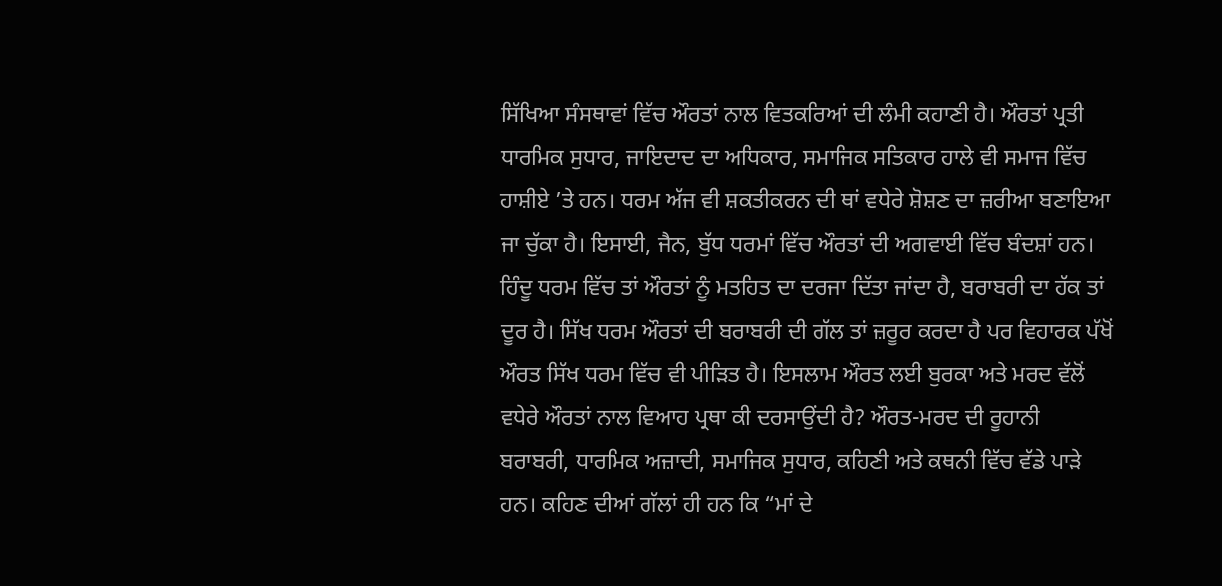ਸਿੱਖਿਆ ਸੰਸਥਾਵਾਂ ਵਿੱਚ ਔਰਤਾਂ ਨਾਲ ਵਿਤਕਰਿਆਂ ਦੀ ਲੰਮੀ ਕਹਾਣੀ ਹੈ। ਔਰਤਾਂ ਪ੍ਰਤੀ ਧਾਰਮਿਕ ਸੁਧਾਰ, ਜਾਇਦਾਦ ਦਾ ਅਧਿਕਾਰ, ਸਮਾਜਿਕ ਸਤਿਕਾਰ ਹਾਲੇ ਵੀ ਸਮਾਜ ਵਿੱਚ ਹਾਸ਼ੀਏ ’ਤੇ ਹਨ। ਧਰਮ ਅੱਜ ਵੀ ਸ਼ਕਤੀਕਰਨ ਦੀ ਥਾਂ ਵਧੇਰੇ ਸ਼ੋਸ਼ਣ ਦਾ ਜ਼ਰੀਆ ਬਣਾਇਆ ਜਾ ਚੁੱਕਾ ਹੈ। ਇਸਾਈ, ਜੈਨ, ਬੁੱਧ ਧਰਮਾਂ ਵਿੱਚ ਔਰਤਾਂ ਦੀ ਅਗਵਾਈ ਵਿੱਚ ਬੰਦਸ਼ਾਂ ਹਨ। ਹਿੰਦੂ ਧਰਮ ਵਿੱਚ ਤਾਂ ਔਰਤਾਂ ਨੂੰ ਮਤਹਿਤ ਦਾ ਦਰਜਾ ਦਿੱਤਾ ਜਾਂਦਾ ਹੈ, ਬਰਾਬਰੀ ਦਾ ਹੱਕ ਤਾਂ ਦੂਰ ਹੈ। ਸਿੱਖ ਧਰਮ ਔਰਤਾਂ ਦੀ ਬਰਾਬਰੀ ਦੀ ਗੱਲ ਤਾਂ ਜ਼ਰੂਰ ਕਰਦਾ ਹੈ ਪਰ ਵਿਹਾਰਕ ਪੱਖੋਂ ਔਰਤ ਸਿੱਖ ਧਰਮ ਵਿੱਚ ਵੀ ਪੀੜਿਤ ਹੈ। ਇਸਲਾਮ ਔਰਤ ਲਈ ਬੁਰਕਾ ਅਤੇ ਮਰਦ ਵੱਲੋਂ ਵਧੇਰੇ ਔਰਤਾਂ ਨਾਲ ਵਿਆਹ ਪ੍ਰਥਾ ਕੀ ਦਰਸਾਉਂਦੀ ਹੈ? ਔਰਤ-ਮਰਦ ਦੀ ਰੂਹਾਨੀ ਬਰਾਬਰੀ, ਧਾਰਮਿਕ ਅਜ਼ਾਦੀ, ਸਮਾਜਿਕ ਸੁਧਾਰ, ਕਹਿਣੀ ਅਤੇ ਕਥਨੀ ਵਿੱਚ ਵੱਡੇ ਪਾੜੇ ਹਨ। ਕਹਿਣ ਦੀਆਂ ਗੱਲਾਂ ਹੀ ਹਨ ਕਿ “ਮਾਂ ਦੇ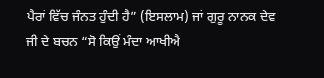ਪੈਰਾਂ ਵਿੱਚ ਜੰਨਤ ਹੁੰਦੀ ਹੈ” (ਇਸਲਾਮ) ਜਾਂ ਗੁਰੂ ਨਾਨਕ ਦੇਵ ਜੀ ਦੇ ਬਚਨ “ਸੋ ਕਿਉਂ ਮੰਦਾ ਆਖੀਐ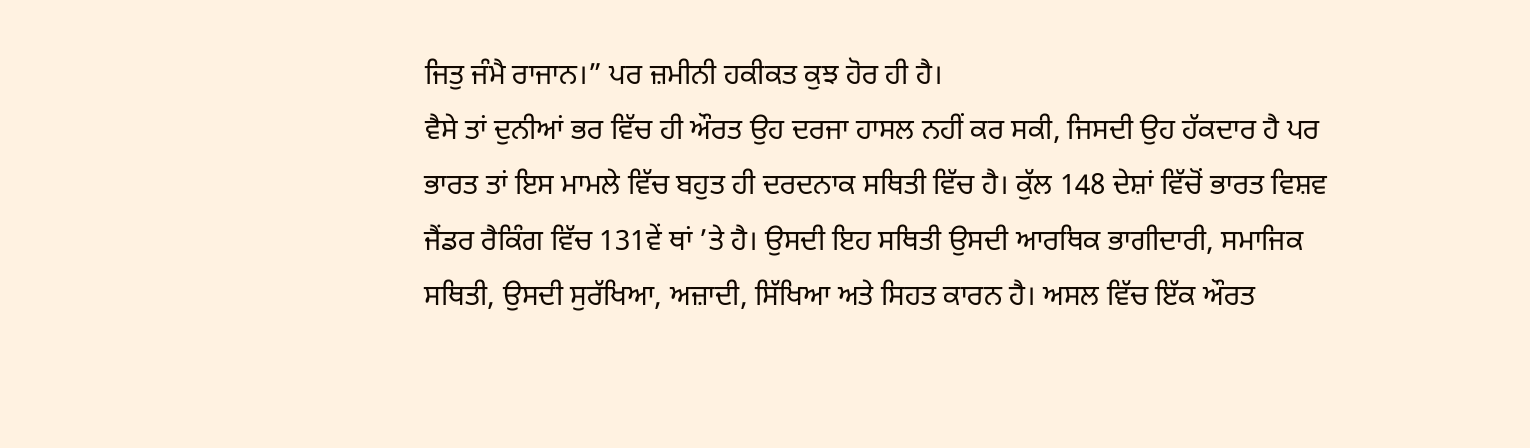ਜਿਤੁ ਜੰਮੈ ਰਾਜਾਨ।” ਪਰ ਜ਼ਮੀਨੀ ਹਕੀਕਤ ਕੁਝ ਹੋਰ ਹੀ ਹੈ।
ਵੈਸੇ ਤਾਂ ਦੁਨੀਆਂ ਭਰ ਵਿੱਚ ਹੀ ਔਰਤ ਉਹ ਦਰਜਾ ਹਾਸਲ ਨਹੀਂ ਕਰ ਸਕੀ, ਜਿਸਦੀ ਉਹ ਹੱਕਦਾਰ ਹੈ ਪਰ ਭਾਰਤ ਤਾਂ ਇਸ ਮਾਮਲੇ ਵਿੱਚ ਬਹੁਤ ਹੀ ਦਰਦਨਾਕ ਸਥਿਤੀ ਵਿੱਚ ਹੈ। ਕੁੱਲ 148 ਦੇਸ਼ਾਂ ਵਿੱਚੋਂ ਭਾਰਤ ਵਿਸ਼ਵ ਜੈਂਡਰ ਰੈਕਿੰਗ ਵਿੱਚ 131ਵੇਂ ਥਾਂ ’ਤੇ ਹੈ। ਉਸਦੀ ਇਹ ਸਥਿਤੀ ਉਸਦੀ ਆਰਥਿਕ ਭਾਗੀਦਾਰੀ, ਸਮਾਜਿਕ ਸਥਿਤੀ, ਉਸਦੀ ਸੁਰੱਖਿਆ, ਅਜ਼ਾਦੀ, ਸਿੱਖਿਆ ਅਤੇ ਸਿਹਤ ਕਾਰਨ ਹੈ। ਅਸਲ ਵਿੱਚ ਇੱਕ ਔਰਤ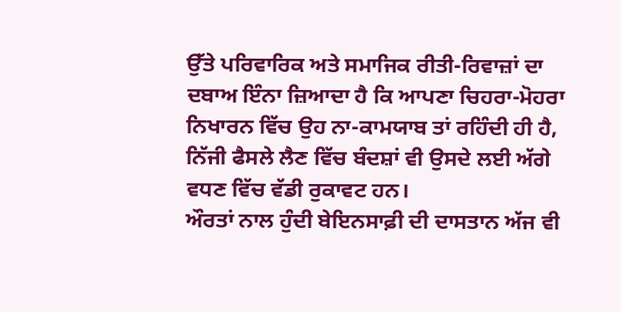ਉੱਤੇ ਪਰਿਵਾਰਿਕ ਅਤੇ ਸਮਾਜਿਕ ਰੀਤੀ-ਰਿਵਾਜ਼ਾਂ ਦਾ ਦਬਾਅ ਇੰਨਾ ਜ਼ਿਆਦਾ ਹੈ ਕਿ ਆਪਣਾ ਚਿਹਰਾ-ਮੋਹਰਾ ਨਿਖਾਰਨ ਵਿੱਚ ਉਹ ਨਾ-ਕਾਮਯਾਬ ਤਾਂ ਰਹਿੰਦੀ ਹੀ ਹੈ, ਨਿੱਜੀ ਫੈਸਲੇ ਲੈਣ ਵਿੱਚ ਬੰਦਸ਼ਾਂ ਵੀ ਉਸਦੇ ਲਈ ਅੱਗੇ ਵਧਣ ਵਿੱਚ ਵੱਡੀ ਰੁਕਾਵਟ ਹਨ।
ਔਰਤਾਂ ਨਾਲ ਹੁੰਦੀ ਬੇਇਨਸਾਫ਼ੀ ਦੀ ਦਾਸਤਾਨ ਅੱਜ ਵੀ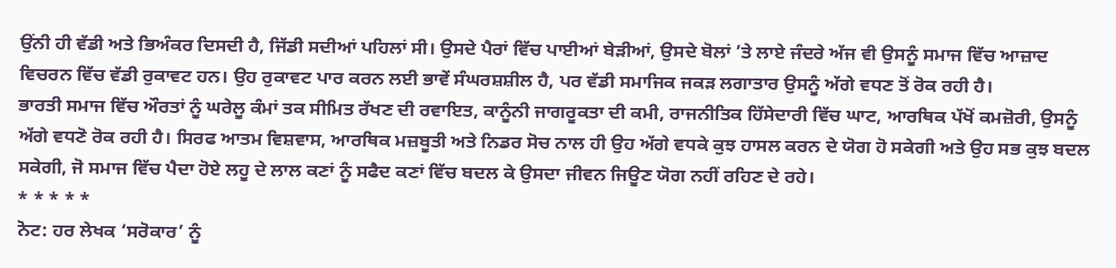ਉਂਨੀ ਹੀ ਵੱਡੀ ਅਤੇ ਭਿਅੰਕਰ ਦਿਸਦੀ ਹੈ, ਜਿੱਡੀ ਸਦੀਆਂ ਪਹਿਲਾਂ ਸੀ। ਉਸਦੇ ਪੈਰਾਂ ਵਿੱਚ ਪਾਈਆਂ ਬੇੜੀਆਂ, ਉਸਦੇ ਬੋਲਾਂ ’ਤੇ ਲਾਏ ਜੰਦਰੇ ਅੱਜ ਵੀ ਉਸਨੂੰ ਸਮਾਜ ਵਿੱਚ ਆਜ਼ਾਦ ਵਿਚਰਨ ਵਿੱਚ ਵੱਡੀ ਰੁਕਾਵਟ ਹਨ। ਉਹ ਰੁਕਾਵਟ ਪਾਰ ਕਰਨ ਲਈ ਭਾਵੇਂ ਸੰਘਰਸ਼ਸ਼ੀਲ ਹੈ, ਪਰ ਵੱਡੀ ਸਮਾਜਿਕ ਜਕੜ ਲਗਾਤਾਰ ਉਸਨੂੰ ਅੱਗੇ ਵਧਣ ਤੋਂ ਰੋਕ ਰਹੀ ਹੈ।
ਭਾਰਤੀ ਸਮਾਜ ਵਿੱਚ ਔਰਤਾਂ ਨੂੰ ਘਰੇਲੂ ਕੰਮਾਂ ਤਕ ਸੀਮਿਤ ਰੱਖਣ ਦੀ ਰਵਾਇਤ, ਕਾਨੂੰਨੀ ਜਾਗਰੂਕਤਾ ਦੀ ਕਮੀ, ਰਾਜਨੀਤਿਕ ਹਿੱਸੇਦਾਰੀ ਵਿੱਚ ਘਾਟ, ਆਰਥਿਕ ਪੱਖੋਂ ਕਮਜ਼ੋਰੀ, ਉਸਨੂੰ ਅੱਗੇ ਵਧਣੋ ਰੋਕ ਰਹੀ ਹੈ। ਸਿਰਫ ਆਤਮ ਵਿਸ਼ਵਾਸ, ਆਰਥਿਕ ਮਜ਼ਬੂਤੀ ਅਤੇ ਨਿਡਰ ਸੋਚ ਨਾਲ ਹੀ ਉਹ ਅੱਗੇ ਵਧਕੇ ਕੁਝ ਹਾਸਲ ਕਰਨ ਦੇ ਯੋਗ ਹੋ ਸਕੇਗੀ ਅਤੇ ਉਹ ਸਭ ਕੁਝ ਬਦਲ ਸਕੇਗੀ, ਜੋ ਸਮਾਜ ਵਿੱਚ ਪੈਦਾ ਹੋਏ ਲਹੂ ਦੇ ਲਾਲ ਕਣਾਂ ਨੂੰ ਸਫੈਦ ਕਣਾਂ ਵਿੱਚ ਬਦਲ ਕੇ ਉਸਦਾ ਜੀਵਨ ਜਿਊਣ ਯੋਗ ਨਹੀਂ ਰਹਿਣ ਦੇ ਰਹੇ।
* * * * *
ਨੋਟ: ਹਰ ਲੇਖਕ ‘ਸਰੋਕਾਰ’ ਨੂੰ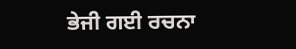ਭੇਜੀ ਗਈ ਰਚਨਾ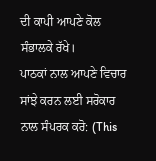ਦੀ ਕਾਪੀ ਆਪਣੇ ਕੋਲ ਸੰਭਾਲਕੇ ਰੱਖੇ।
ਪਾਠਕਾਂ ਨਾਲ ਆਪਣੇ ਵਿਚਾਰ ਸਾਂਝੇ ਕਰਨ ਲਈ ਸਰੋਕਾਰ ਨਾਲ ਸੰਪਰਕ ਕਰੋ: (This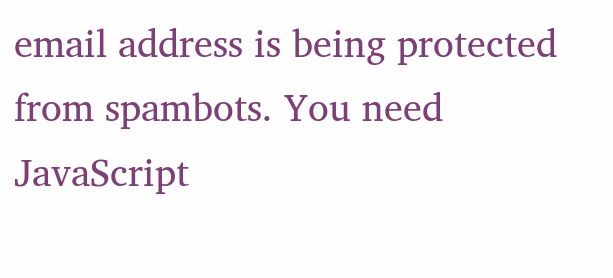email address is being protected from spambots. You need JavaScript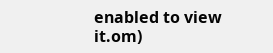enabled to view it.om)